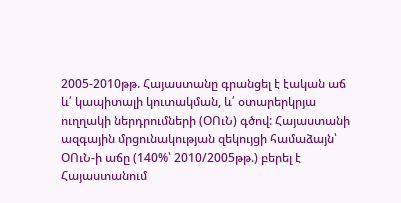2005-2010թթ. Հայաստանը գրանցել է էական աճ և՛ կապիտալի կուտակման, և՛ օտարերկրյա ուղղակի ներդրումների (ՕՈւՆ) գծով: Հայաստանի ազգային մրցունակության զեկույցի համաձայն՝ ՕՈւՆ-ի աճը (140%՝ 2010/2005թթ.) բերել է Հայաստանում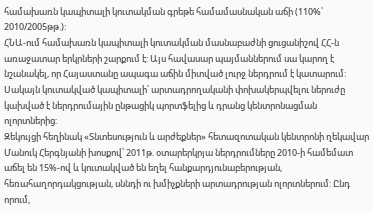համախառն կապիտալի կուտակման գրեթե համամասնական աճի (110%՝ 2010/2005թթ.):
ՀՆԱ-ում համախառն կապիտալի կուտակման մասնաբաժնի ցուցանիշով ՀՀ-ն առաջատար երկրների շարքում է: Այս հավասար պայմաններում սա կարող է նշանակել, որ Հայաստանը ապագա աճին միտված լուրջ ներդրում է կատարում: Սակայն կուտակված կապիտալի՝ արտադրողականի փոխակերպվելու ներուժը կախված է ներդրումային ընթացիկ պորտֆելից և դրանց կենտրոնացման ոլորտներից:
Զեկույցի հեղինակ «Տնտեսություն և արժեքներ» հետազոտական կենտրոնի ղեկավար Մանուկ Հերգնյանի խոսքով՝ 2011թ. օտարերկրյա ներդրումները 2010-ի համեմատ աճել են 15%-ով և կուտակված են եղել հանքարդյունաբերության, հեռահաղորդակցության, սննդի ու խմիչքների արտադրության ոլորտներում: Ընդ որում,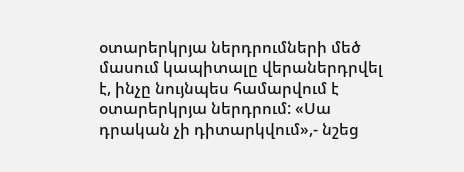օտարերկրյա ներդրումների մեծ մասում կապիտալը վերաներդրվել է, ինչը նույնպես համարվում է օտարերկրյա ներդրում: «Սա դրական չի դիտարկվում»,- նշեց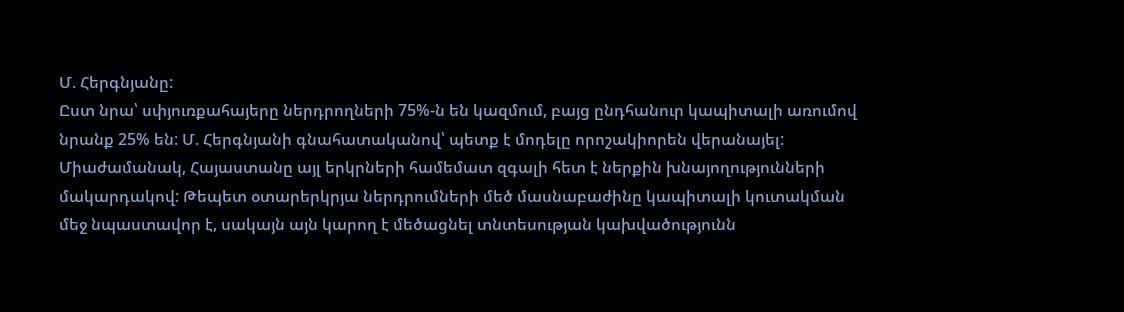Մ. Հերգնյանը:
Ըստ նրա՝ սփյուռքահայերը ներդրողների 75%-ն են կազմում, բայց ընդհանուր կապիտալի առումով նրանք 25% են: Մ. Հերգնյանի գնահատականով՝ պետք է մոդելը որոշակիորեն վերանայել:
Միաժամանակ, Հայաստանը այլ երկրների համեմատ զգալի հետ է ներքին խնայողությունների մակարդակով: Թեպետ օտարերկրյա ներդրումների մեծ մասնաբաժինը կապիտալի կուտակման մեջ նպաստավոր է, սակայն այն կարող է մեծացնել տնտեսության կախվածությունն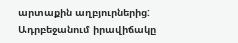արտաքին աղբյուրներից:
Ադրբեջանում իրավիճակը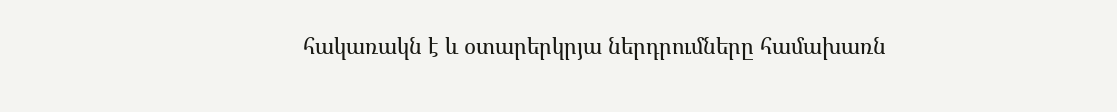հակառակն է և օտարերկրյա ներդրումները համախառն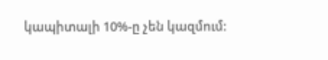կապիտալի 10%-ը չեն կազմում: